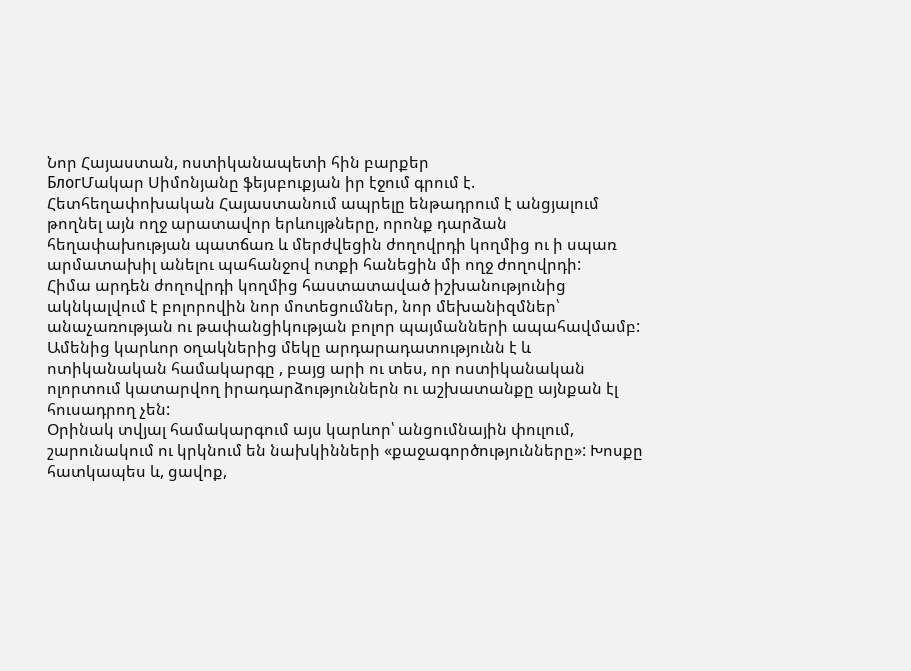Նոր Հայաստան, ոստիկանապետի հին բարքեր
БлогՄակար Սիմոնյանը ֆեյսբուքյան իր էջում գրում է.
Հետհեղափոխական Հայաստանում ապրելը ենթադրում է անցյալում թողնել այն ողջ արատավոր երևույթները, որոնք դարձան հեղափախության պատճառ և մերժվեցին ժողովրդի կողմից ու ի սպառ արմատախիլ անելու պահանջով ոտքի հանեցին մի ողջ ժողովրդի:
Հիմա արդեն ժողովրդի կողմից հաստատաված իշխանությունից ակնկալվում է բոլորովին նոր մոտեցումներ, նոր մեխանիզմներ՝ անաչառության ու թափանցիկության բոլոր պայմանների ապահավմամբ:
Ամենից կարևոր օղակներից մեկը արդարադատությունն է և ոտիկանական համակարգը , բայց արի ու տես, որ ոստիկանական ոլորտում կատարվող իրադարձություններն ու աշխատանքը այնքան էլ հուսադրող չեն:
Օրինակ տվյալ համակարգում այս կարևոր՝ անցումնային փուլում, շարունակում ու կրկնում են նախկինների «քաջագործությունները»: Խոսքը հատկապես և, ցավոք,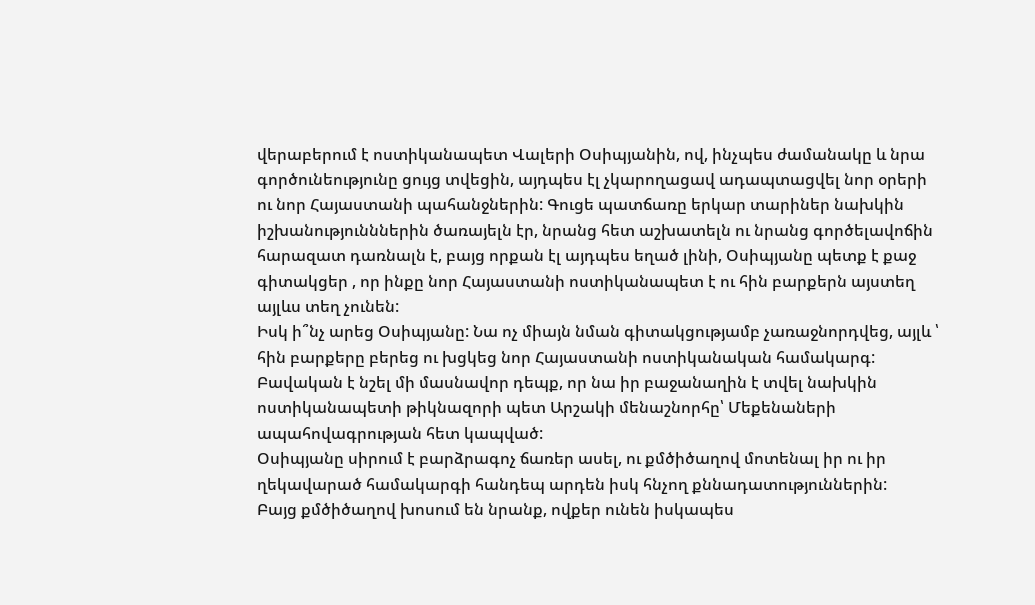վերաբերում է ոստիկանապետ Վալերի Օսիպյանին, ով, ինչպես ժամանակը և նրա գործունեությունը ցույց տվեցին, այդպես էլ չկարողացավ ադապտացվել նոր օրերի ու նոր Հայաստանի պահանջներին: Գուցե պատճառը երկար տարիներ նախկին իշխանությունններին ծառայելն էր, նրանց հետ աշխատելն ու նրանց գործելավոճին հարազատ դառնալն է, բայց որքան էլ այդպես եղած լինի, Օսիպյանը պետք է քաջ գիտակցեր , որ ինքը նոր Հայաստանի ոստիկանապետ է ու հին բարքերն այստեղ այլևս տեղ չունեն:
Իսկ ի՞նչ արեց Օսիպյանը: Նա ոչ միայն նման գիտակցությամբ չառաջնորդվեց, այլև ՝ հին բարքերը բերեց ու խցկեց նոր Հայաստանի ոստիկանական համակարգ: Բավական է նշել մի մասնավոր դեպք, որ նա իր բաջանաղին է տվել նախկին ոստիկանապետի թիկնազորի պետ Արշակի մենաշնորհը՝ Մեքենաների ապահովագրության հետ կապված:
Օսիպյանը սիրում է բարձրագոչ ճառեր ասել, ու քմծիծաղով մոտենալ իր ու իր ղեկավարած համակարգի հանդեպ արդեն իսկ հնչող քննադատություններին:
Բայց քմծիծաղով խոսում են նրանք, ովքեր ունեն իսկապես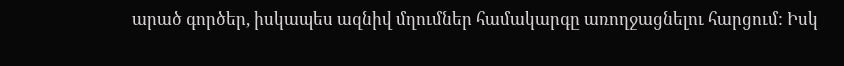արած գործեր, իսկապես ազնիվ մղումներ համակարգը առողջացնելու հարցում: Իսկ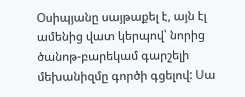Օսիպյանը սայթաքել է, այն էլ ամենից վատ կերպով՝ նորից ծանոթ-բարեկամ գարշելի մեխանիզմը գործի գցելով: Սա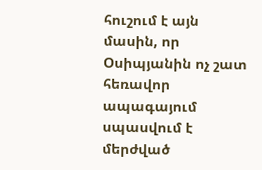հուշում է այն մասին, որ Օսիպյանին ոչ շատ հեռավոր ապագայում սպասվում է մերժված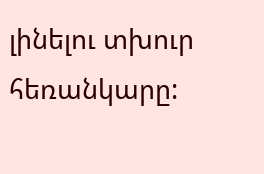լինելու տխուր հեռանկարը: